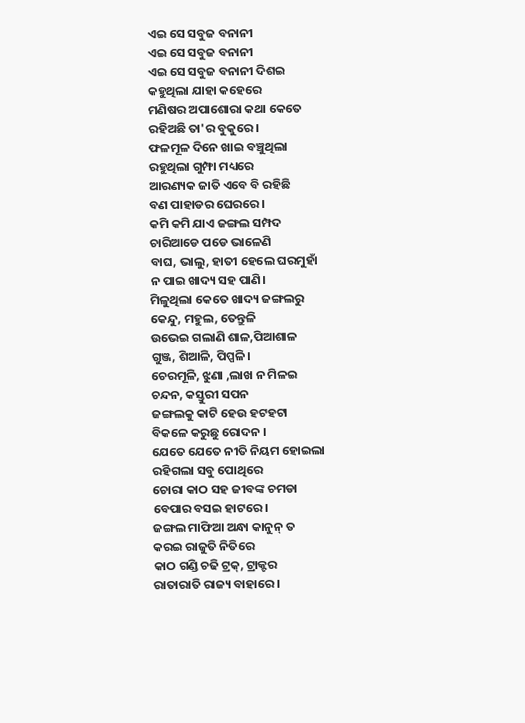ଏଇ ସେ ସବୁଜ ବନାନୀ
ଏଇ ସେ ସବୁଜ ବନାନୀ
ଏଇ ସେ ସବୁଜ ବନାନୀ ଦିଶଇ
କହୁଥିଲା ଯାହା କହେରେ
ମଣିଷର ଅପାଶୋରା କଥା କେତେ
ରହିଅଛି ତା'ର ବୁକୁରେ।
ଫଳମୂଳ ଦିନେ ଖାଇ ବଞ୍ଚୁଥିଲା
ରହୁଥିଲା ଗୁମ୍ଫା ମଧ୍ୟରେ
ଆରଣ୍ୟକ ଜାତି ଏବେ ବି ରହିଛି
ବଣ ପାହାଡର ଘେରରେ।
କମି କମି ଯାଏ ଜଙ୍ଗଲ ସମ୍ପଦ
ଚାରିଆଡେ ପଡେ ଭାଳେଣି
ବାଘ, ଭାଲୁ, ହାତୀ ହେଲେ ଘରମୁହାଁ
ନ ପାଇ ଖାଦ୍ୟ ସହ ପାଣି।
ମିଳୁଥିଲା କେତେ ଖାଦ୍ୟ ଜଙ୍ଗଲରୁ
କେନ୍ଦୁ, ମହୁଲ, ତେନ୍ତୁଳି
ଉଭେଇ ଗଲାଣି ଶାଳ,ପିଆଶାଳ
ଗୁଞ୍ଜ, ଶିଆଳି, ପିପ୍ପଳି।
ଚେରମୂଳି, ଝୁଣା ,ଲାଖ ନ ମିଳଇ
ଚନ୍ଦନ, କସ୍ତୁରୀ ସପନ
ଜଙ୍ଗଲକୁ କାଟି ହେଉ ହଟହଟା
ବିକଳେ କରୁଛୁ ରୋଦନ ।
ଯେତେ ଯେତେ ନୀତି ନିୟମ ହୋଇଲା
ରହିଗଲା ସବୁ ପୋଥିରେ
ଚୋରା କାଠ ସହ ଜୀବଙ୍କ ଚମଡା
ବେପାର ବସଇ ହାଟରେ।
ଜଙ୍ଗଲ ମାଫିଆ ଅନ୍ଧା କାନୁନ୍ ତ
କରଇ ରାଜୁତି ନିତିରେ
କାଠ ଗଣ୍ଡି ଚଢି ଟ୍ରକ୍, ଟ୍ରାକ୍ଟର
ରାତାରାତି ରାଜ୍ୟ ବାହାରେ।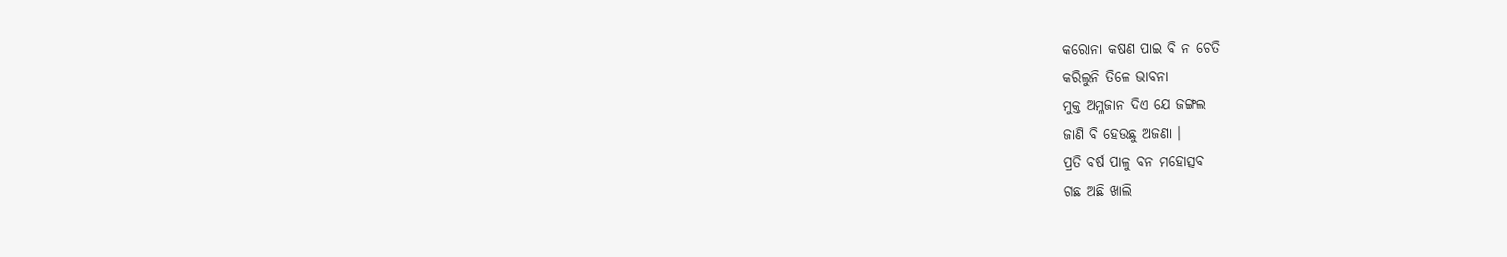କରୋନା କଷଣ ପାଇ ବି ନ ଚେତି
କରିଲୁନି ତିଳେ ଭାବନା
ମୁକ୍ତ ଅମ୍ଳଜାନ ଦିଏ ଯେ ଜଙ୍ଗଲ
ଜାଣି ବି ହେଉଛୁ ଅଜଣା ।
ପ୍ରତି ବର୍ଷ ପାଳୁ ବନ ମହୋତ୍ସବ
ଗଛ ଅଛି ଖାଲି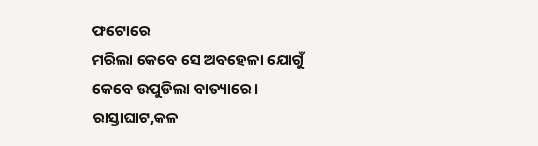ଫଟୋରେ
ମରିଲା କେବେ ସେ ଅବହେଳା ଯୋଗୁଁ
କେବେ ଉପୁଡିଲା ବାତ୍ୟାରେ।
ରାସ୍ତାଘାଟ,କଳ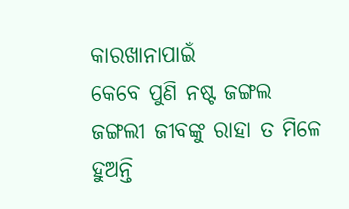କାରଖାନାପାଇଁ
କେବେ ପୁଣି ନଷ୍ଟ ଜଙ୍ଗଲ
ଜଙ୍ଗଲୀ ଜୀବଙ୍କୁ ରାହା ତ ମିଳେ
ହୁଅନ୍ତି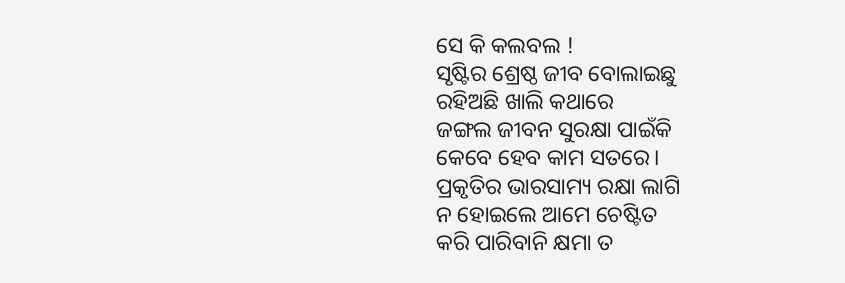ସେ କି କଲବଲ !
ସୃଷ୍ଟିର ଶ୍ରେଷ୍ଠ ଜୀବ ବୋଲାଇଛୁ
ରହିଅଛି ଖାଲି କଥାରେ
ଜଙ୍ଗଲ ଜୀବନ ସୁରକ୍ଷା ପାଇଁକି
କେବେ ହେବ କାମ ସତରେ।
ପ୍ରକୃତିର ଭାରସାମ୍ୟ ରକ୍ଷା ଲାଗି
ନ ହୋଇଲେ ଆମେ ଚେଷ୍ଟିତ
କରି ପାରିବାନି କ୍ଷମା ତ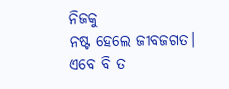ନିଜକୁ
ନଷ୍ଟ ହେଲେ ଜୀବଜଗତ।
ଏବେ ବି ତ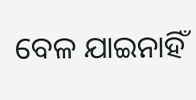ବେଳ ଯାଇନାହିଁ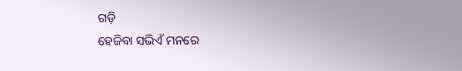ଗଡ଼ି
ହେଜିବା ସଭିଏଁ ମନରେ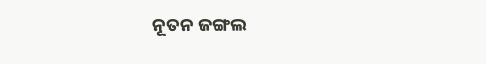ନୂତନ ଜଙ୍ଗଲ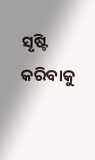ସୃଷ୍ଟି କରିବାକୁ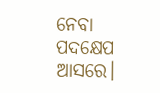ନେବା ପଦକ୍ଷେପ ଆସରେ।